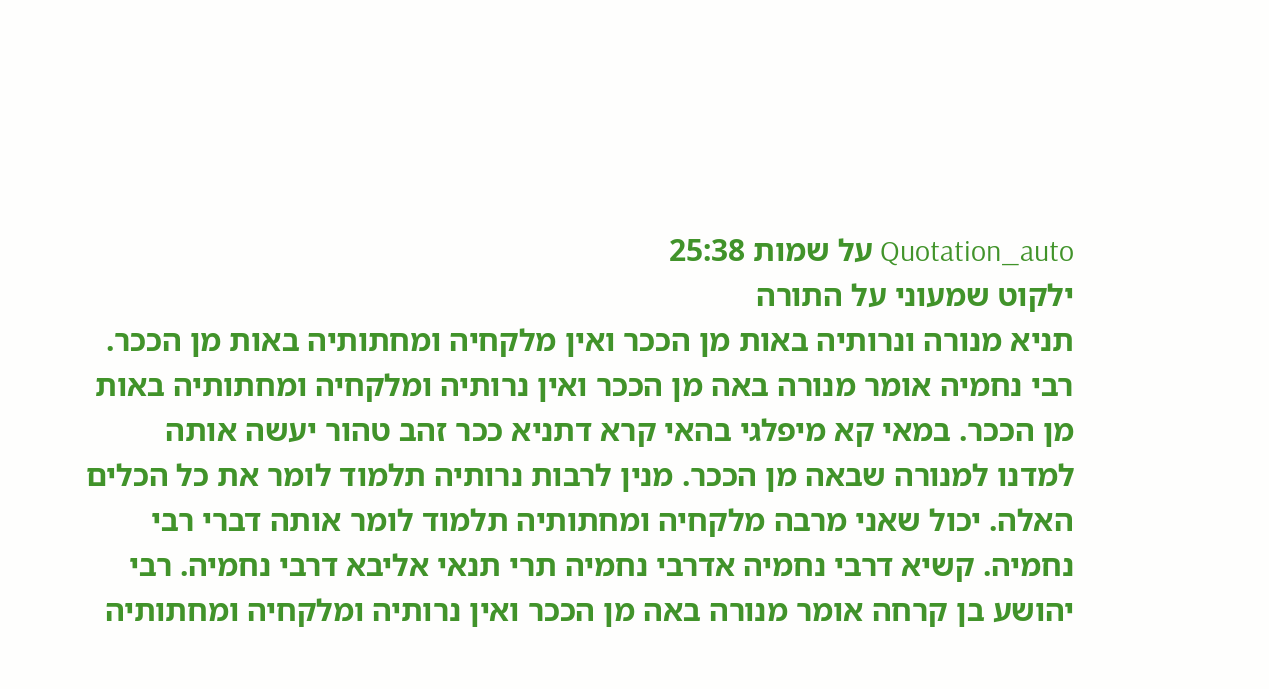Quotation_auto על שמות 25:38
ילקוט שמעוני על התורה
תניא מנורה ונרותיה באות מן הככר ואין מלקחיה ומחתותיה באות מן הככר. רבי נחמיה אומר מנורה באה מן הככר ואין נרותיה ומלקחיה ומחתותיה באות מן הככר. במאי קא מיפלגי בהאי קרא דתניא ככר זהב טהור יעשה אותה למדנו למנורה שבאה מן הככר. מנין לרבות נרותיה תלמוד לומר את כל הכלים האלה. יכול שאני מרבה מלקחיה ומחתותיה תלמוד לומר אותה דברי רבי נחמיה. קשיא דרבי נחמיה אדרבי נחמיה תרי תנאי אליבא דרבי נחמיה. רבי יהושע בן קרחה אומר מנורה באה מן הככר ואין נרותיה ומלקחיה ומחתותיה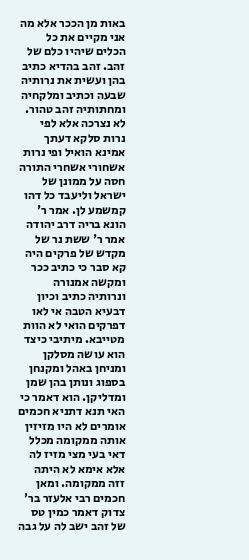באות מן הככר אלא מה אני מקיים את כל הכלים שיהיו כלם של זהב. זהב בהדיא כתיב בהן ועשית את נרותיה שבעה וכתיב ומלקחיה ומחתותיה זהב טהור. לא נצרכה אלא לפי נרות סלקא דעתך אמינא הואיל ופי נרות אשחורי אשחרי התורה חסה על ממונן של ישראל וליעבד כל דהו קמשמע לן. אמר ר' הונא בריה דרב יהודה אמר ר' ששת נר של מקדש של פרקים היה קא סבר כי כתיב ככר ומקשה אמנורה ונרותיה כתיב וכיון דבעיא הטבה אי לאו דפרקים הואי לא הוות מטייבא. מיתיבי כיצד הוא עושה מסלקן ומניחן באהל ומקנחן בספוג ונותן בהן שמן ומדליקן. הוא דאמר כי האי תנא דתניא חכמים אומרים לא היו מזיזין אותה ממקומה מכלל דאי בעי מצי מזיז לה אלא אימא לא היתה זזה ממקומה. ומאן חכמים רבי אלעזר בר' צדוק דאמר כמין טס של זהב ישב לה על גבה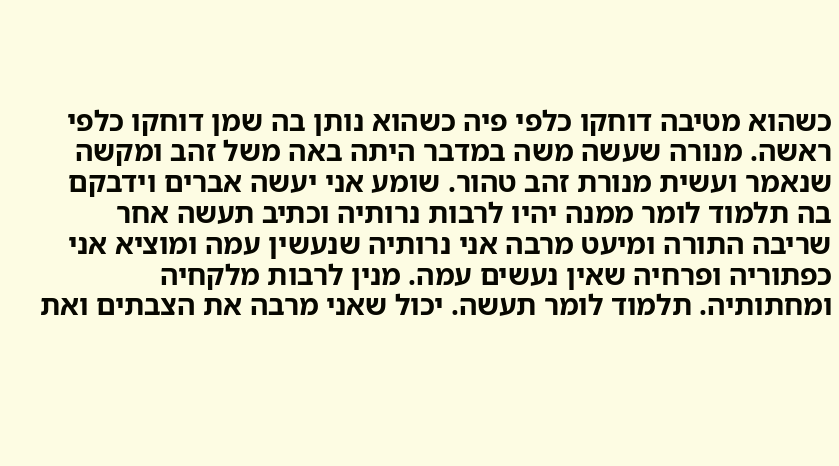כשהוא מטיבה דוחקו כלפי פיה כשהוא נותן בה שמן דוחקו כלפי ראשה. מנורה שעשה משה במדבר היתה באה משל זהב ומקשה שנאמר ועשית מנורת זהב טהור. שומע אני יעשה אברים וידבקם בה תלמוד לומר ממנה יהיו לרבות נרותיה וכתיב תעשה אחר שריבה התורה ומיעט מרבה אני נרותיה שנעשין עמה ומוציא אני כפתוריה ופרחיה שאין נעשים עמה. מנין לרבות מלקחיה ומחתותיה. תלמוד לומר תעשה. יכול שאני מרבה את הצבתים ואת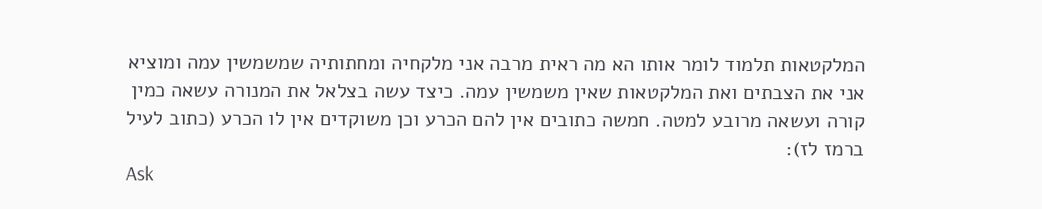המלקטאות תלמוד לומר אותו הא מה ראית מרבה אני מלקחיה ומחתותיה שמשמשין עמה ומוציא אני את הצבתים ואת המלקטאות שאין משמשין עמה. כיצד עשה בצלאל את המנורה עשאה כמין קורה ועשאה מרובע למטה. חמשה כתובים אין להם הכרע וכן משוקדים אין לו הכרע (כתוב לעיל ברמז לז):
Ask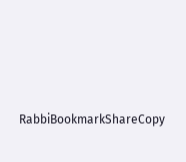RabbiBookmarkShareCopy